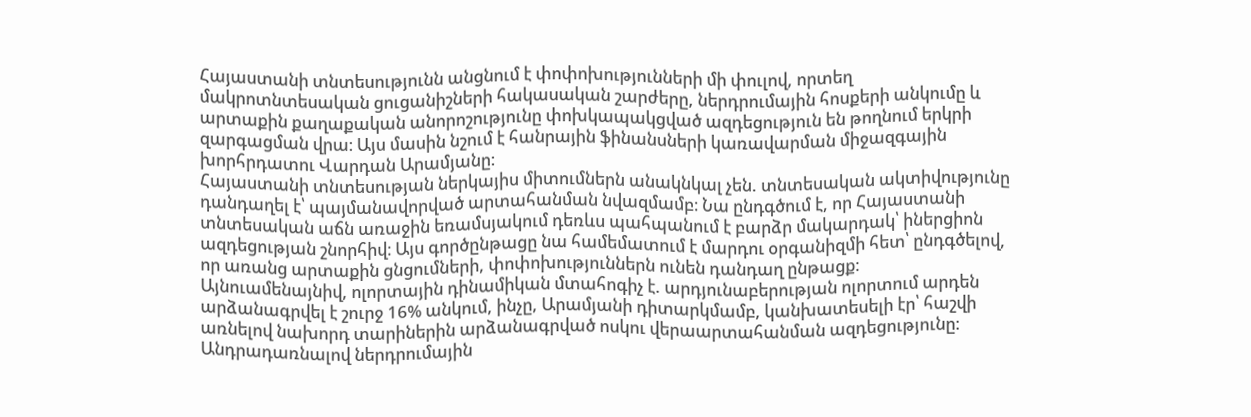Հայաստանի տնտեսությունն անցնում է փոփոխությունների մի փուլով, որտեղ մակրոտնտեսական ցուցանիշների հակասական շարժերը, ներդրումային հոսքերի անկումը և արտաքին քաղաքական անորոշությունը փոխկապակցված ազդեցություն են թողնում երկրի զարգացման վրա։ Այս մասին նշում է հանրային ֆինանսների կառավարման միջազգային խորհրդատու Վարդան Արամյանը։
Հայաստանի տնտեսության ներկայիս միտումներն անակնկալ չեն. տնտեսական ակտիվությունը դանդաղել է՝ պայմանավորված արտահանման նվազմամբ։ Նա ընդգծում է, որ Հայաստանի տնտեսական աճն առաջին եռամսյակում դեռևս պահպանում է բարձր մակարդակ՝ իներցիոն ազդեցության շնորհիվ։ Այս գործընթացը նա համեմատում է մարդու օրգանիզմի հետ՝ ընդգծելով, որ առանց արտաքին ցնցումների, փոփոխություններն ունեն դանդաղ ընթացք։
Այնուամենայնիվ, ոլորտային դինամիկան մտահոգիչ է. արդյունաբերության ոլորտում արդեն արձանագրվել է շուրջ 16% անկում, ինչը, Արամյանի դիտարկմամբ, կանխատեսելի էր՝ հաշվի առնելով նախորդ տարիներին արձանագրված ոսկու վերաարտահանման ազդեցությունը։
Անդրադառնալով ներդրումային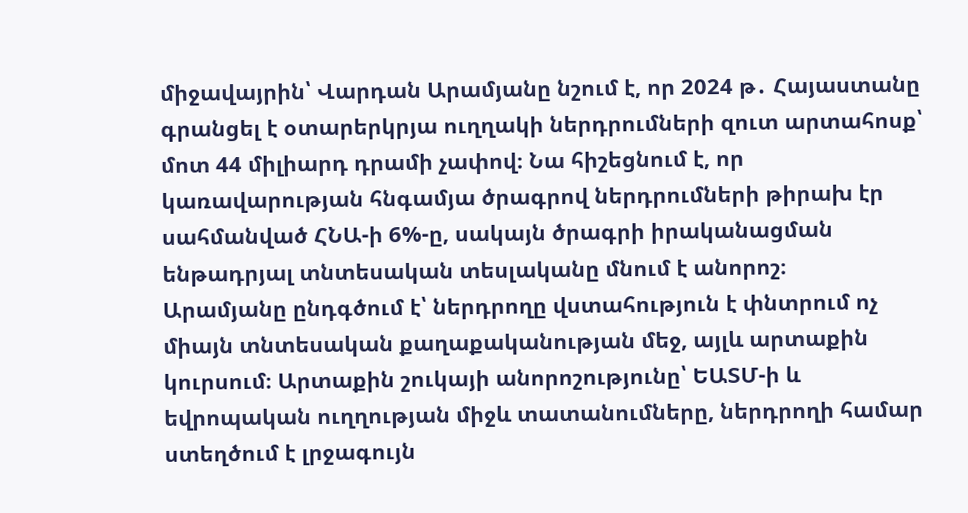միջավայրին՝ Վարդան Արամյանը նշում է, որ 2024 թ․ Հայաստանը գրանցել է օտարերկրյա ուղղակի ներդրումների զուտ արտահոսք՝ մոտ 44 միլիարդ դրամի չափով։ Նա հիշեցնում է, որ կառավարության հնգամյա ծրագրով ներդրումների թիրախ էր սահմանված ՀՆԱ-ի 6%-ը, սակայն ծրագրի իրականացման ենթադրյալ տնտեսական տեսլականը մնում է անորոշ։
Արամյանը ընդգծում է՝ ներդրողը վստահություն է փնտրում ոչ միայն տնտեսական քաղաքականության մեջ, այլև արտաքին կուրսում։ Արտաքին շուկայի անորոշությունը՝ ԵԱՏՄ-ի և եվրոպական ուղղության միջև տատանումները, ներդրողի համար ստեղծում է լրջագույն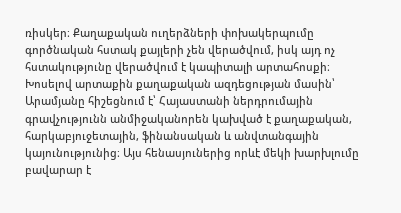ռիսկեր։ Քաղաքական ուղերձների փոխակերպումը գործնական հստակ քայլերի չեն վերածվում, իսկ այդ ոչ հստակությունը վերածվում է կապիտալի արտահոսքի։
Խոսելով արտաքին քաղաքական ազդեցության մասին՝ Արամյանը հիշեցնում է՝ Հայաստանի ներդրումային գրավչությունն անմիջականորեն կախված է քաղաքական, հարկաբյուջետային, ֆինանսական և անվտանգային կայունությունից։ Այս հենասյուներից որևէ մեկի խարխլումը բավարար է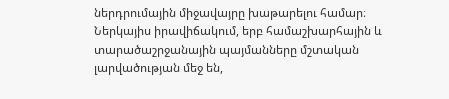ներդրումային միջավայրը խաթարելու համար։
Ներկայիս իրավիճակում, երբ համաշխարհային և տարածաշրջանային պայմանները մշտական լարվածության մեջ են,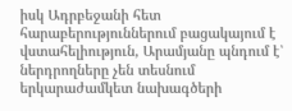իսկ Ադրբեջանի հետ հարաբերություններում բացակայում է վստահելիություն, Արամյանը պնդում է՝ ներդրողները չեն տեսնում երկարաժամկետ նախագծերի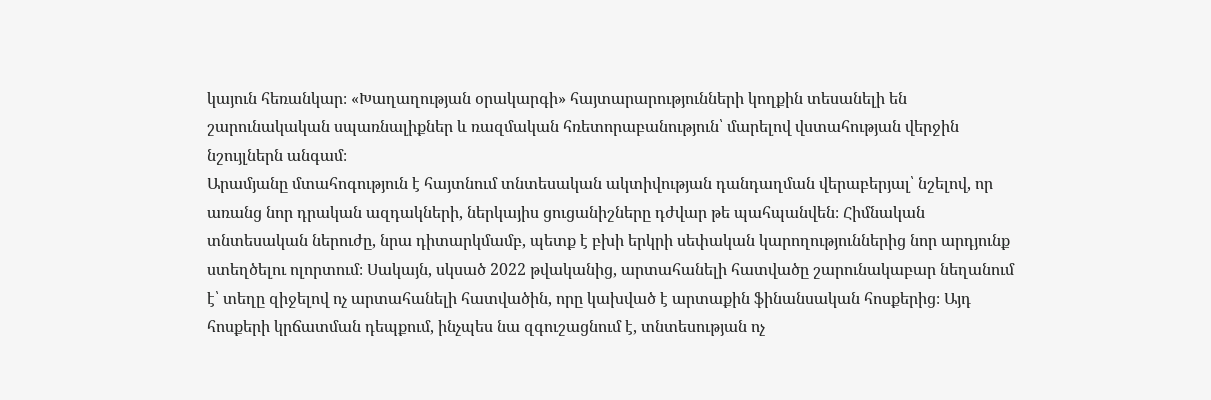կայուն հեռանկար։ «Խաղաղության օրակարգի» հայտարարությունների կողքին տեսանելի են շարունակական սպառնալիքներ և ռազմական հռետորաբանություն՝ մարելով վստահության վերջին նշույլներն անգամ։
Արամյանը մտահոգություն է հայտնում տնտեսական ակտիվության դանդաղման վերաբերյալ՝ նշելով, որ առանց նոր դրական ազդակների, ներկայիս ցուցանիշները դժվար թե պահպանվեն։ Հիմնական տնտեսական ներուժը, նրա դիտարկմամբ, պետք է բխի երկրի սեփական կարողություններից նոր արդյունք ստեղծելու ոլորտում։ Սակայն, սկսած 2022 թվականից, արտահանելի հատվածը շարունակաբար նեղանում է՝ տեղը զիջելով ոչ արտահանելի հատվածին, որը կախված է արտաքին ֆինանսական հոսքերից։ Այդ հոսքերի կրճատման դեպքում, ինչպես նա զգուշացնում է, տնտեսության ոչ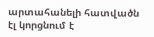արտահանելի հատվածն էլ կորցնում է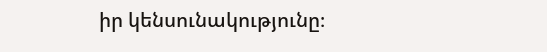իր կենսունակությունը։